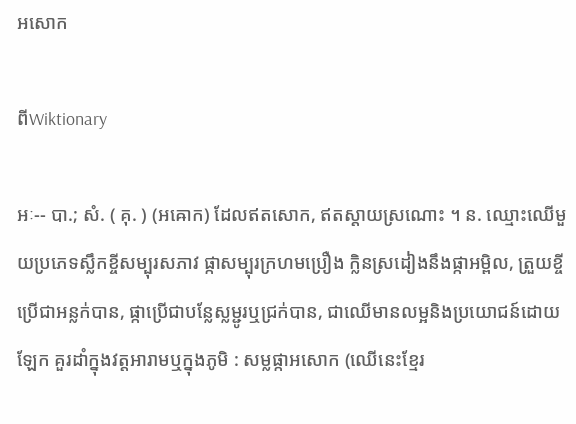អសោក

ពីWiktionary

អៈ-- បា.; សំ. ( គុ. ) (អឝោក) ដែលឥតសោក, ឥតស្តាយស្រណោះ ។ ន. ឈ្មោះឈើមួយប្រភេទស្លឹកខ្ចីសម្បុរសភាវ ផ្កាសម្បុរក្រហមប្រឿង ក្លិនស្រដៀងនឹងផ្កាអម្ពិល, ត្រួយខ្ចីប្រើជាអន្លក់បាន, ផ្កាប្រើជាបន្លែស្លម្ជូរឬជ្រក់បាន, ជាឈើមានលម្អនិងប្រយោជន៍ដោយឡែក គួរដាំក្នុងវត្តអារាមឬក្នុងភូមិ : សម្លផ្កាអសោក (ឈើនេះខ្មែរ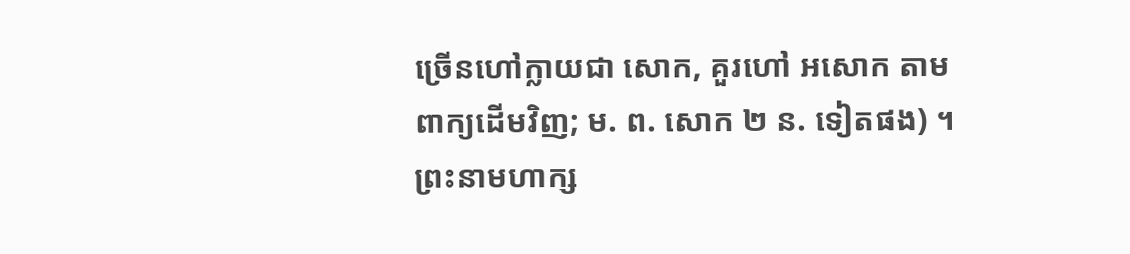ច្រើនហៅក្លាយជា សោក, គួរហៅ អសោក តាមពាក្យដើមវិញ; ម. ព. សោក ២ ន. ទៀតផង) ។ ព្រះនាមហាក្ស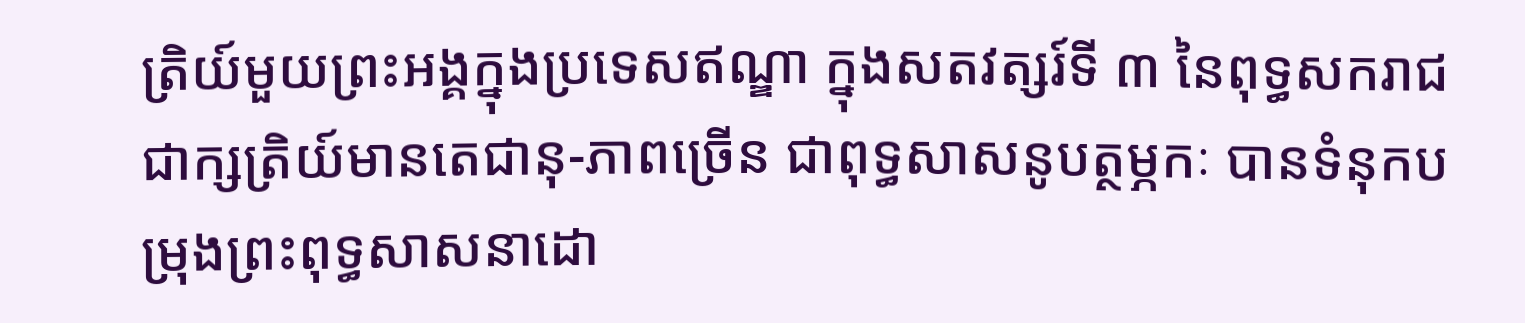ត្រិយ៍មួយព្រះអង្គក្នុងប្រទេសឥណ្ឌា ក្នុងសតវត្សរ៍ទី ៣ នៃពុទ្ធសករាជជាក្សត្រិយ៍មានតេជានុ-ភាពច្រើន ជាពុទ្ធសាសនូបត្ថម្ភកៈ បានទំនុកបម្រុងព្រះពុទ្ធសាសនាដោ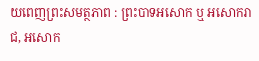យពេញព្រះសមត្ថភាព : ព្រះបាទអសោក ឬ អសោករាជ, អសោក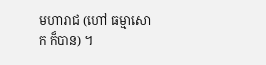មហារាជ (ហៅ ធម្មាសោក ក៏បាន) ។